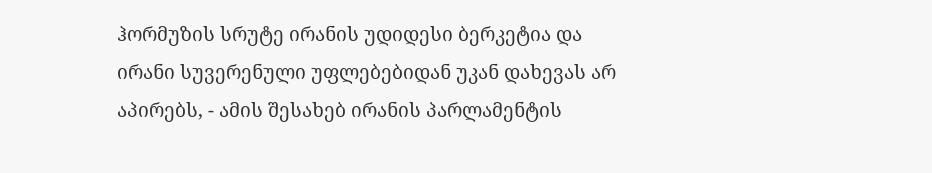ჰორმუზის სრუტე ირანის უდიდესი ბერკეტია და ირანი სუვერენული უფლებებიდან უკან დახევას არ აპირებს, - ამის შესახებ ირანის პარლამენტის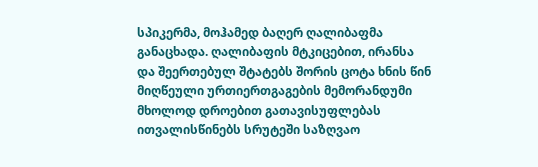სპიკერმა, მოჰამედ ბაღერ ღალიბაფმა განაცხადა. ღალიბაფის მტკიცებით, ირანსა და შეერთებულ შტატებს შორის ცოტა ხნის წინ მიღწეული ურთიერთგაგების მემორანდუმი მხოლოდ დროებით გათავისუფლებას ითვალისწინებს სრუტეში საზღვაო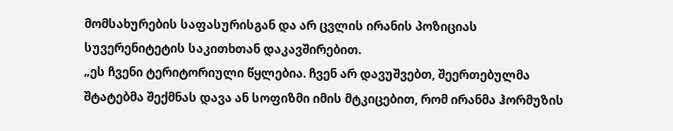მომსახურების საფასურისგან და არ ცვლის ირანის პოზიციას სუვერენიტეტის საკითხთან დაკავშირებით.
„ეს ჩვენი ტერიტორიული წყლებია. ჩვენ არ დავუშვებთ, შეერთებულმა შტატებმა შექმნას დავა ან სოფიზმი იმის მტკიცებით, რომ ირანმა ჰორმუზის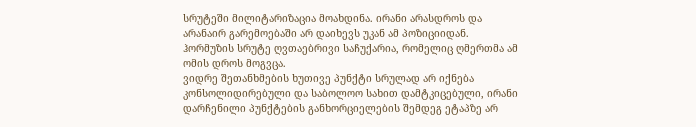სრუტეში მილიტარიზაცია მოახდინა. ირანი არასდროს და არანაირ გარემოებაში არ დაიხევს უკან ამ პოზიციიდან. ჰორმუზის სრუტე ღვთაებრივი საჩუქარია, რომელიც ღმერთმა ამ ომის დროს მოგვცა.
ვიდრე შეთანხმების ხუთივე პუნქტი სრულად არ იქნება კონსოლიდირებული და საბოლოო სახით დამტკიცებული, ირანი დარჩენილი პუნქტების განხორციელების შემდეგ ეტაპზე არ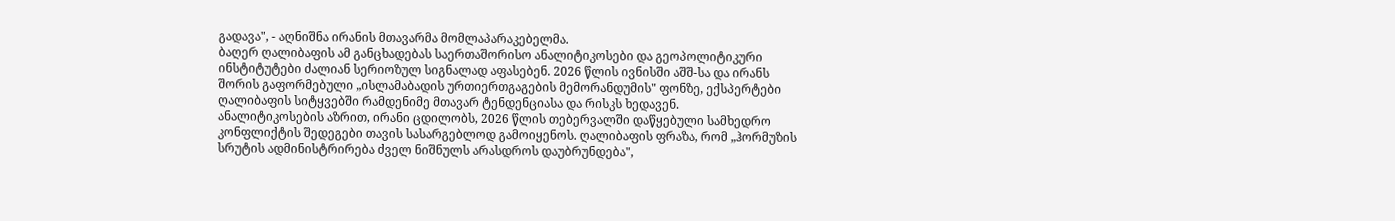გადავა", - აღნიშნა ირანის მთავარმა მომლაპარაკებელმა.
ბაღერ ღალიბაფის ამ განცხადებას საერთაშორისო ანალიტიკოსები და გეოპოლიტიკური ინსტიტუტები ძალიან სერიოზულ სიგნალად აფასებენ. 2026 წლის ივნისში აშშ-სა და ირანს შორის გაფორმებული „ისლამაბადის ურთიერთგაგების მემორანდუმის" ფონზე, ექსპერტები ღალიბაფის სიტყვებში რამდენიმე მთავარ ტენდენციასა და რისკს ხედავენ.
ანალიტიკოსების აზრით, ირანი ცდილობს, 2026 წლის თებერვალში დაწყებული სამხედრო კონფლიქტის შედეგები თავის სასარგებლოდ გამოიყენოს. ღალიბაფის ფრაზა, რომ „ჰორმუზის სრუტის ადმინისტრირება ძველ ნიშნულს არასდროს დაუბრუნდება",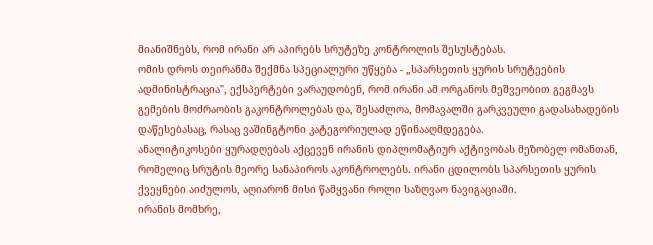მიანიშნებს, რომ ირანი არ აპირებს სრუტეზე კონტროლის შესუსტებას.
ომის დროს თეირანმა შექმნა სპეციალური უწყება - „სპარსეთის ყურის სრუტეების ადმინისტრაცია", ექსპერტები ვარაუდობენ, რომ ირანი ამ ორგანოს მეშვეობით გეგმავს გემების მოძრაობის გაკონტროლებას და, შესაძლოა, მომავალში გარკვეული გადასახადების დაწესებასაც, რასაც ვაშინგტონი კატეგორიულად ეწინააღმდეგება.
ანალიტიკოსები ყურადღებას აქცევენ ირანის დიპლომატიურ აქტივობას მეზობელ ომანთან, რომელიც სრუტის მეორე სანაპიროს აკონტროლებს. ირანი ცდილობს სპარსეთის ყურის ქვეყნები აიძულოს, აღიარონ მისი წამყვანი როლი საზღვაო ნავიგაციაში.
ირანის მომხრე,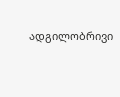ადგილობრივი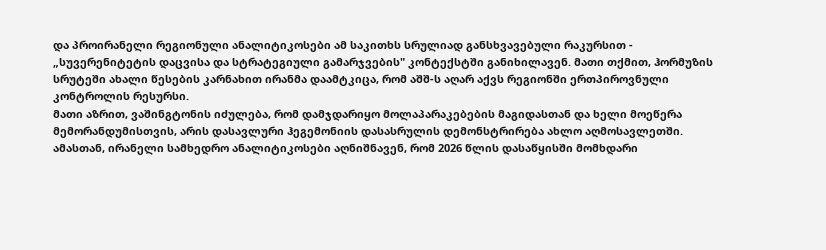და პროირანელი რეგიონული ანალიტიკოსები ამ საკითხს სრულიად განსხვავებული რაკურსით - „სუვერენიტეტის დაცვისა და სტრატეგიული გამარჯვების" კონტექსტში განიხილავენ. მათი თქმით, ჰორმუზის სრუტეში ახალი წესების კარნახით ირანმა დაამტკიცა, რომ აშშ-ს აღარ აქვს რეგიონში ერთპიროვნული კონტროლის რესურსი.
მათი აზრით, ვაშინგტონის იძულება, რომ დამჯდარიყო მოლაპარაკებების მაგიდასთან და ხელი მოეწერა მემორანდუმისთვის, არის დასავლური ჰეგემონიის დასასრულის დემონსტრირება ახლო აღმოსავლეთში.
ამასთან, ირანელი სამხედრო ანალიტიკოსები აღნიშნავენ, რომ 2026 წლის დასაწყისში მომხდარი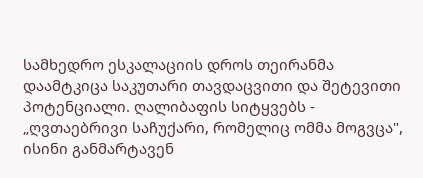სამხედრო ესკალაციის დროს თეირანმა დაამტკიცა საკუთარი თავდაცვითი და შეტევითი პოტენციალი. ღალიბაფის სიტყვებს - „ღვთაებრივი საჩუქარი, რომელიც ომმა მოგვცა", ისინი განმარტავენ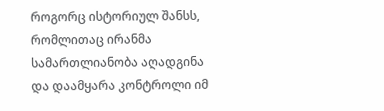როგორც ისტორიულ შანსს, რომლითაც ირანმა სამართლიანობა აღადგინა და დაამყარა კონტროლი იმ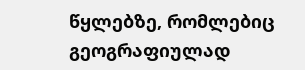წყლებზე, რომლებიც გეოგრაფიულად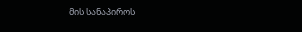მის სანაპიროს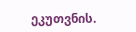ეკუთვნის.